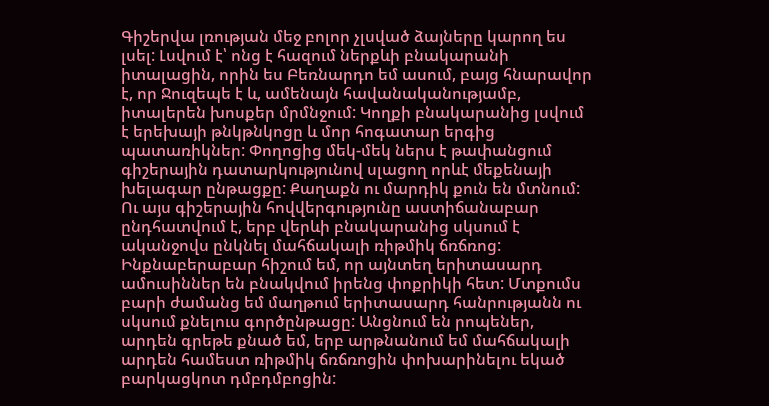Գիշերվա լռության մեջ բոլոր չլսված ձայները կարող ես լսել: Լսվում է՝ ոնց է հազում ներքևի բնակարանի իտալացին, որին ես Բեռնարդո եմ ասում, բայց հնարավոր է, որ Ջուզեպե է և, ամենայն հավանականությամբ, իտալերեն խոսքեր մրմնջում: Կողքի բնակարանից լսվում է երեխայի թնկթնկոցը և մոր հոգատար երգից պատառիկներ: Փողոցից մեկ-մեկ ներս է թափանցում գիշերային դատարկությունով սլացող որևէ մեքենայի խելագար ընթացքը: Քաղաքն ու մարդիկ քուն են մտնում: Ու այս գիշերային հովվերգությունը աստիճանաբար ընդհատվում է, երբ վերևի բնակարանից սկսում է ականջովս ընկնել մահճակալի ռիթմիկ ճռճռոց: Ինքնաբերաբար հիշում եմ, որ այնտեղ երիտասարդ ամուսիններ են բնակվում իրենց փոքրիկի հետ: Մտքումս բարի ժամանց եմ մաղթում երիտասարդ հանրությանն ու սկսում քնելուս գործընթացը: Անցնում են րոպեներ, արդեն գրեթե քնած եմ, երբ արթնանում եմ մահճակալի արդեն համեստ ռիթմիկ ճռճռոցին փոխարինելու եկած բարկացկոտ դմբդմբոցին: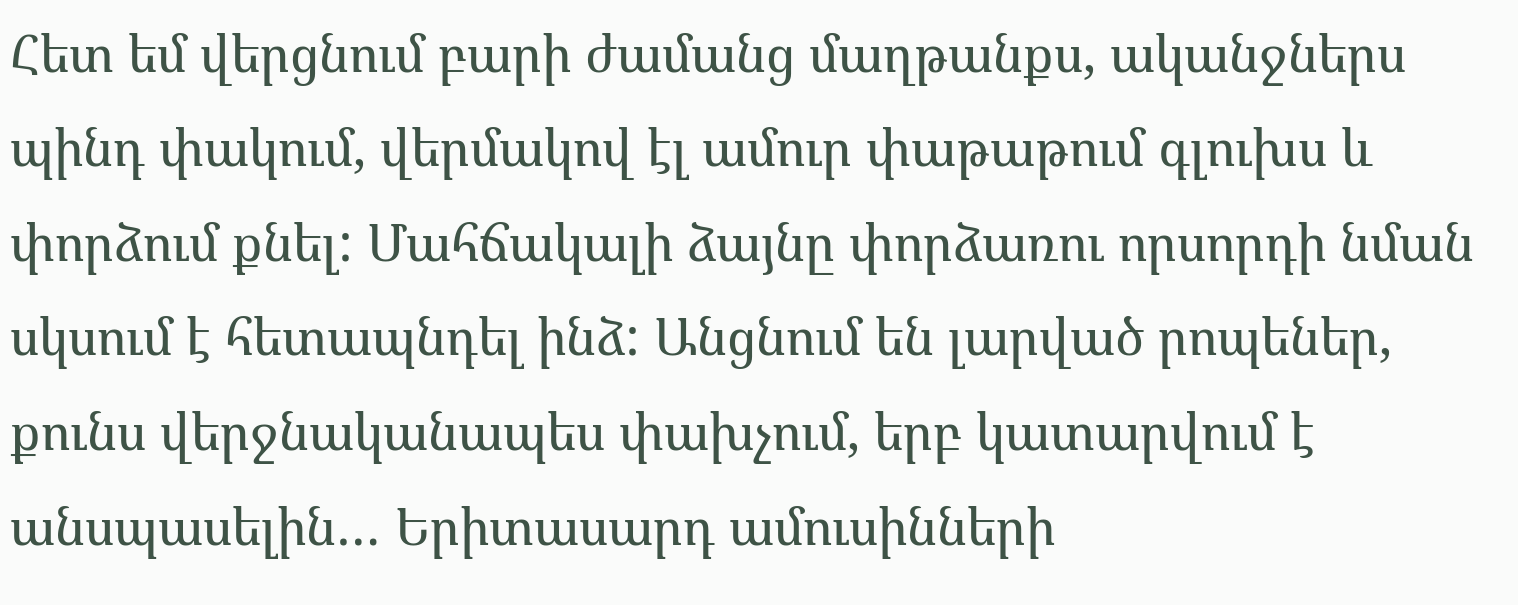Հետ եմ վերցնում բարի ժամանց մաղթանքս, ականջներս պինդ փակում, վերմակով էլ ամուր փաթաթում գլուխս և փորձում քնել: Մահճակալի ձայնը փորձառու որսորդի նման սկսում է հետապնդել ինձ: Անցնում են լարված րոպեներ, քունս վերջնականապես փախչում, երբ կատարվում է անսպասելին… Երիտասարդ ամուսինների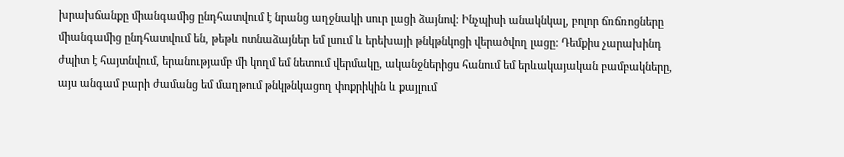խրախճանքը միանգամից ընդհատվում է նրանց աղջնակի սուր լացի ձայնով: Ինչպիսի անակնկալ, բոլոր ճռճռոցները միանգամից ընդհատվում են, թեթև ոտնաձայներ եմ լսում և երեխայի թնկթնկոցի վերածվող լացը: Դեմքիս չարախինդ ժպիտ է հայտնվում, երանությամբ մի կողմ եմ նետում վերմակը, ականջներիցս հանում եմ երևակայական բամբակները, այս անգամ բարի ժամանց եմ մաղթում թնկթնկացող փոքրիկին և քայլում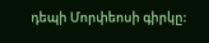դեպի Մորփեոսի գիրկը: